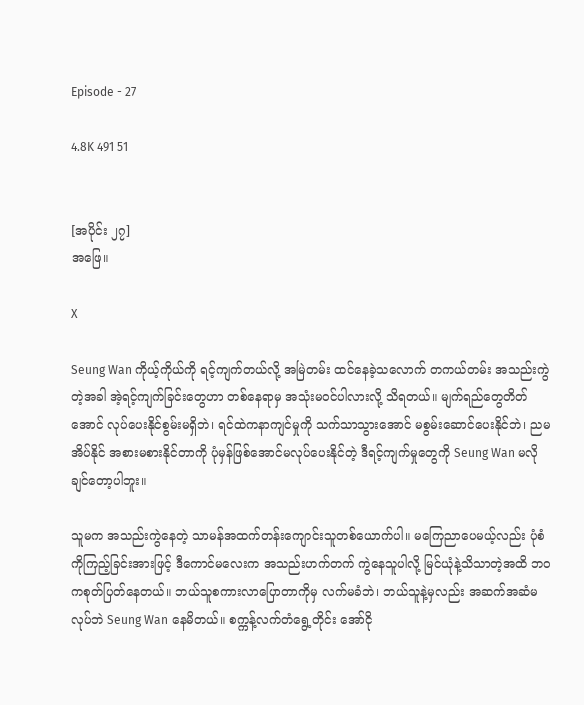Episode - 27

4.8K 491 51


[အပိုင်း ၂၇]
အဖြေ။

X

Seung Wan ကိုယ့်ကိုယ်ကို ရင့်ကျက်တယ်လို့ အမြဲတမ်း ထင်နေခဲ့သလောက် တကယ်တမ်း အသည်းကွဲတဲ့အခါ အဲ့ရင့်ကျက်ခြင်းတွေဟာ တစ်နေရာမှ အသုံးမဝင်ပါလားလို့ သိရတယ်။ မျက်ရည်တွေတိတ်အောင် လုပ်ပေးနိုင်စွမ်းမရှိဘဲ၊ ရင်ထဲကနာကျင်မှုကို သက်သာသွားအောင် မစွမ်းဆောင်ပေးနိုင်ဘဲ၊ ညမအိပ်နိုင် အစားမစားနိုင်တာကို ပုံမှန်ဖြစ်အောင်မလုပ်ပေးနိုင်တဲ့ ဒီရင့်ကျက်မှုတွေကို Seung Wan မလိုချင်တော့ပါဘူး။

သူမက အသည်းကွဲနေတဲ့ သာမန်အထက်တန်းကျောင်းသူတစ်ယောက်ပါ။ မကြေညာပေမယ့်လည်း ပုံစံကိုကြည့်ခြင်းအားဖြင့် ဒီကောင်မလေးက အသည်းဟက်တက် ကွဲနေသူပါလို့ မြင်ယုံနဲ့သိသာတဲ့အထိ ဘဝကစုတ်ပြတ်နေတယ်။ ဘယ်သူစကားလာပြောတာကိုမှ လက်မခံဘဲ၊ ဘယ်သူနဲ့မှလည်း အဆက်အဆံမလုပ်ဘဲ Seung Wan နေမိတယ်။ စက္ကန့်လက်တံရွေ့တိုင်း အော်ငို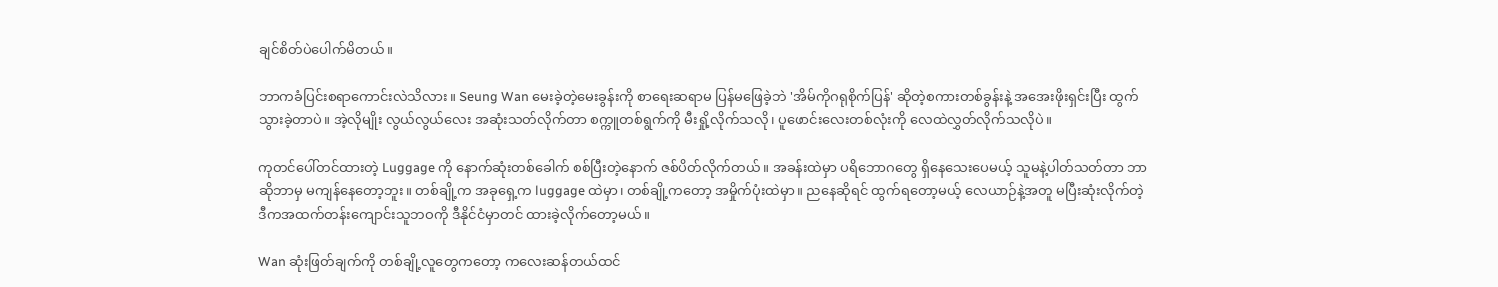ချင်စိတ်ပဲပေါက်မိတယ်။

ဘာကခံပြင်းစရာကောင်းလဲသိလား။ Seung Wan မေးခဲ့တဲ့မေးခွန်းကို စာရေးဆရာမ ပြန်မဖြေခဲ့ဘဲ 'အိမ်ကိုဂရုစိုက်ပြန်' ဆိုတဲ့စကားတစ်ခွန်းနဲ့ အအေးဖိုးရှင်းပြီး ထွက်သွားခဲ့တာပဲ။ အဲ့လိုမျိုး လွယ်လွယ်လေး အဆုံးသတ်လိုက်တာ စက္ကူတစ်ရွက်ကို မီးရှို့လိုက်သလို၊ ပူဖောင်းလေးတစ်လုံးကို လေထဲလွှတ်လိုက်သလိုပဲ။

ကုတင်ပေါ်တင်ထားတဲ့ Luggage ကို နောက်ဆုံးတစ်ခေါက် စစ်ပြီးတဲ့နောက် ဇစ်ပိတ်လိုက်တယ်။ အခန်းထဲမှာ ပရိဘောဂတွေ ရှိနေသေးပေမယ့် သူမနဲ့ပါတ်သတ်တာ ဘာဆိုဘာမှ မကျန်နေတော့ဘူး။ တစ်ချို့က အခုရှေ့က luggage ထဲမှာ၊ တစ်ချို့ကတော့ အမှိုက်ပုံးထဲမှာ။ ညနေဆိုရင် ထွက်ရတော့မယ့် လေယာဉ်နဲ့အတူ မပြီးဆုံးလိုက်တဲ့ ဒီကအထက်တန်းကျောင်းသူဘဝကို ဒီနိုင်ငံမှာတင် ထားခဲ့လိုက်တော့မယ်။

Wan ဆုံးဖြတ်ချက်ကို တစ်ချို့လူတွေကတော့ ကလေးဆန်တယ်ထင်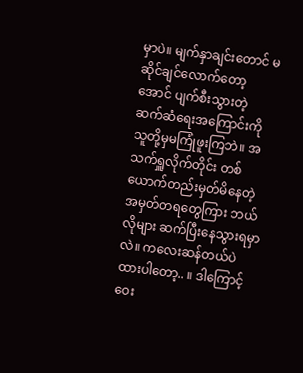မှာပဲ။ မျက်နှာချင်းတောင် မဆိုင်ချင်လောက်တော့အောင် ပျက်စီးသွားတဲ့ ဆက်ဆံရေးအကြောင်းကို သူတို့မှမကြုံဖူးကြဘဲ။ အသက်ရှူလိုက်တိုင်း တစ်ယောက်တည်းမှတ်မိနေတဲ့ အမှတ်တရတွေကြား ဘယ်လိုများ ဆက်ပြီးနေသွားရမှာလဲ။ ကလေးဆန်တယ်ပဲထားပါတော့.. ။ ဒါကြောင့် ဝေး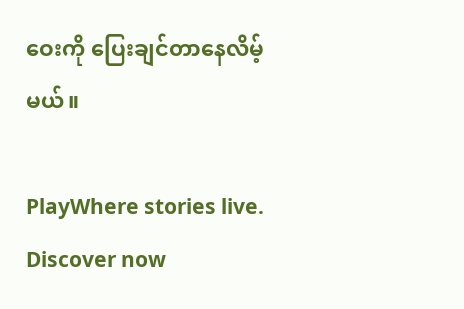ဝေးကို ပြေးချင်တာနေလိမ့်မယ်။

PlayWhere stories live. Discover now